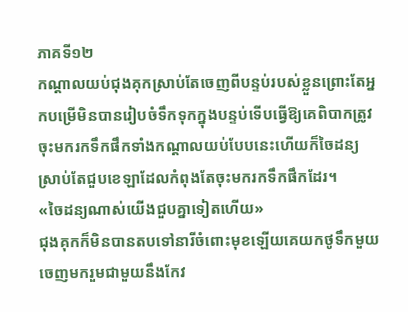ភាគទី១២
កណ្ដាលយប់ជុងគុកស្រាប់តែចេញពីបន្ទប់របស់ខ្លួនព្រោះតែអ្នកបម្រើមិនបានរៀបចំទឹកទុកក្នុងបន្ទប់ទើបធ្វើឱ្យគេពិបាកត្រូវចុះមករកទឹកផឹកទាំងកណ្តាលយប់បែបនេះហើយក៏ចៃដន្យស្រាប់តែជួបខេឡាដែលកំពុងតែចុះមករកទឹកផឹកដែរ។
«ចៃដន្យណាស់យើងជួបគ្នាទៀតហើយ»
ជុងគុកក៏មិនបានតបទៅនារីចំពោះមុខឡើយគេយកថូទឹកមួយចេញមករួមជាមួយនឹងកែវ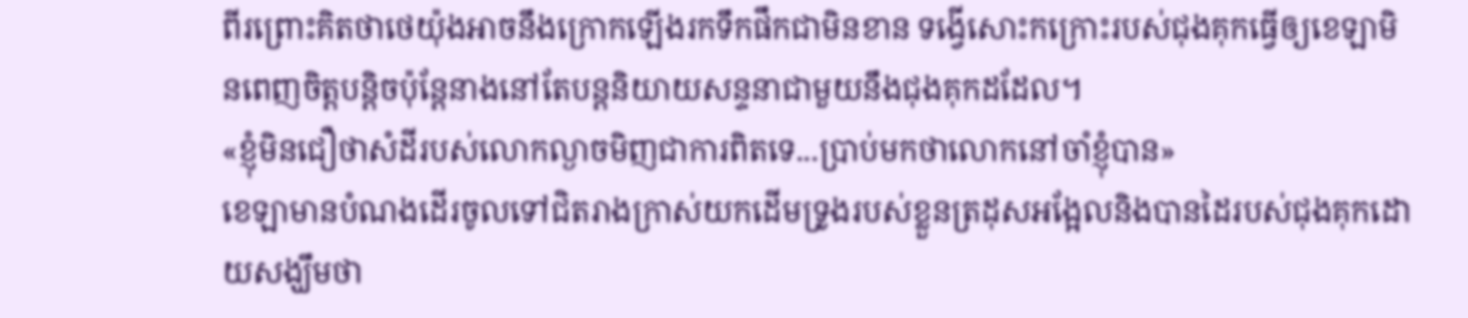ពីរព្រោះគិតថាថេយ៉ុងអាចនឹងក្រោកឡើងរកទឹកផឹកជាមិនខាន ទង្វើសោះកក្រោះរបស់ជុងគុកធ្វើឲ្យខេឡាមិនពេញចិត្តបន្តិចប៉ុន្តែនាងនៅតែបន្តនិយាយសន្ទនាជាមួយនឹងជុងគុកដដែល។
«ខ្ញុំមិនជឿថាសំដីរបស់លោកល្ងាចមិញជាការពិតទេ...ប្រាប់មកថាលោកនៅចាំខ្ញុំបាន»
ខេឡាមានបំណងដើរចូលទៅជិតរាងក្រាស់យកដើមទ្រូងរបស់ខ្លួនត្រដុសអង្អែលនិងបានដៃរបស់ជុងគុកដោយសង្ឃឹមថា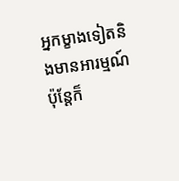អ្នកម្ខាងទៀតនិងមានអារម្មណ៍ប៉ុន្តែក៏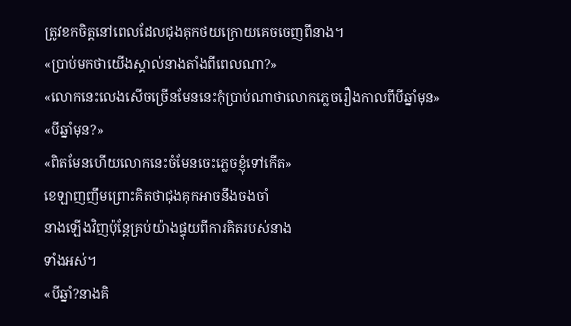ត្រូវខកចិត្តនៅពេលដែលជុងគុកថយក្រោយគេចចេញពីនាង។
«ប្រាប់មកថាយើងស្គាល់នាងតាំងពីពេលណា?»
«លោកនេះលេងសើចច្រើនមែននេះកុំប្រាប់ណាថាលោកភ្លេចរឿងកាលពីបីឆ្នាំមុន»
«បីឆ្នាំមុន?»
«ពិតមែនហើយលោកនេះចំមែនចេះភ្លេចខ្ញុំទៅកើត»
ខេឡាញញឹមព្រោះគិតថាជុងគុកអាចនឹងចងចាំ
នាងឡើងវិញប៉ុន្តែគ្រប់យ៉ាងផ្ទុយពីការគិតរបស់នាង
ទាំងអស់។
«បីឆ្នាំ?នាងគិ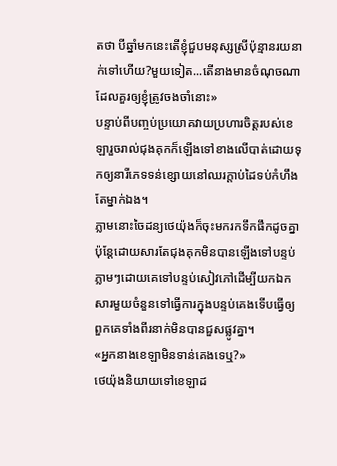តថា បីឆ្នាំមកនេះតើខ្ញុំជួបមនុស្សស្រីប៉ុន្មានរយនាក់ទៅហើយ?មួយទៀត...តើនាងមានចំណុចណាដែលគួរឲ្យខ្ញុំត្រូវចងចាំនោះ»
បន្ទាប់ពីបញ្ចប់ប្រយោគវាយប្រហារចិត្តរបស់ខេឡារួចរាល់ជុងគុកក៏ឡើងទៅខាងលើបាត់ដោយទុកឲ្យនារីភេទទន់ខ្សោយនៅឈរក្ដាប់ដៃទប់កំហឹងតែម្នាក់ឯង។
ភ្លាមនោះចៃដន្យថេយ៉ុងក៏ចុះមករកទឹកផឹកដូចគ្នាប៉ុន្តែដោយសារតែជុងគុកមិនបានឡើងទៅបន្ទប់ភ្លាមៗដោយគេទៅបន្ទប់សៀវភៅដើម្បីយកឯកសារមួយចំនួនទៅធ្វើការក្នុងបន្ទប់គេងទើបធ្វើឲ្យពួកគេទាំងពីរនាក់មិនបានជួសផ្លូវគ្នា។
«អ្នកនាងខេឡាមិនទាន់គេងទេឬ?»
ថេយ៉ុងនិយាយទៅខេឡាដ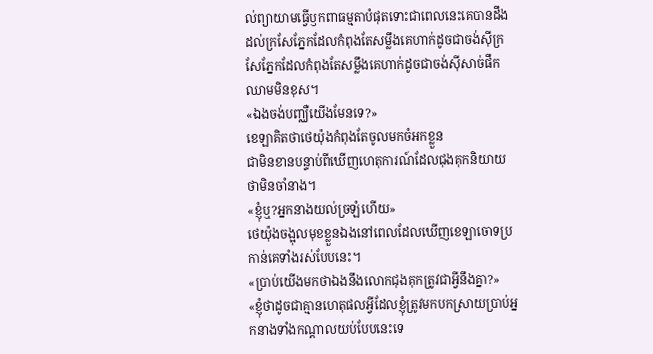ល់ព្យាយាមធ្វើឫកពាធម្មតាបំផុតទោះជាពេលនេះគេបានដឹងដល់ក្រសែភ្នែកដែលកំពុងតែសម្លឹងគេហាក់ដូចជាចង់ស៊ីក្រសែភ្នែកដែលកំពុងតែសម្លឹងគេហាក់ដូចជាចង់ស៊ីសាច់ផឹកឈាមមិនខុស។
«ឯងចង់បញ្ឈឺយើងមែនទេ?»
ខេឡាគិតថាថេយ៉ុងកំពុងតែចូលមកចំអកខ្លួន
ជាមិនខានបន្ទាប់ពីឃើញហេតុការណ៍ដែលជុងគុកនិយាយថាមិនចាំនាង។
«ខ្ញុំឬ?អ្នកនាងយល់ច្រឡំហើយ»
ថេយ៉ុងចង្អុលមុខខ្លួនឯងនៅពេលដែលឃើញខេឡាចោទប្រកាន់គេទាំងរស់បែបនេះ។
«ប្រាប់យើងមកថាឯងនឹងលោកជុងគុកត្រូវជាអ្វីនឹងគ្នា?»
«ខ្ញុំថាដូចជាគ្មានហេតុផលអ្វីដែលខ្ញុំត្រូវមកបកស្រាយប្រាប់អ្នកនាងទាំងកណ្ដាលយប់បែបនេះទេ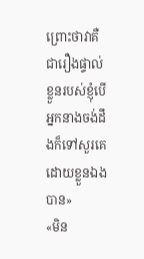ព្រោះថាវាគឺជារឿងផ្ទាល់ខ្លួនរបស់ខ្ញុំបើអ្នកនាងចង់ដឹងក៏ទៅសួរគេដោយខ្លួនឯងបាន»
«មិន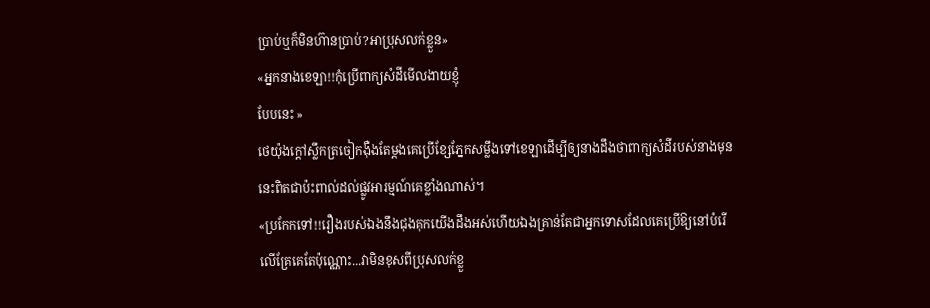ប្រាប់ឬក៏មិនហ៊ានប្រាប់?អាប្រុសលក់ខ្លួន»
«អ្នកនាងខេឡា!!កុំប្រើពាក្យសំដីមើលងាយខ្ញុំ
បែបនេះ »
ថេយ៉ុងក្ដៅស្លឹកត្រចៀកងុឺងតែម្តងគេប្រើខ្សែភ្នែកសម្លឹងទៅខេឡាដើម្បីឲ្យនាងដឹងថាពាក្យសំដីរបស់នាងមុននេះពិតជាប៉ះពាល់ដល់ផ្លូវអារម្មណ៍គេខ្លាំងណាស់។
«ប្រកែកទៅ!!រឿងរបស់ឯងនឹងជុងគុកយើងដឹងអស់ហើយឯងគ្រាន់តែជាអ្នកទោសដែលគេប្រើឱ្យនៅបំរើលើគ្រែគេតែប៉ុណ្ណោះ...វាមិនខុសពីប្រុសលក់ខ្លួ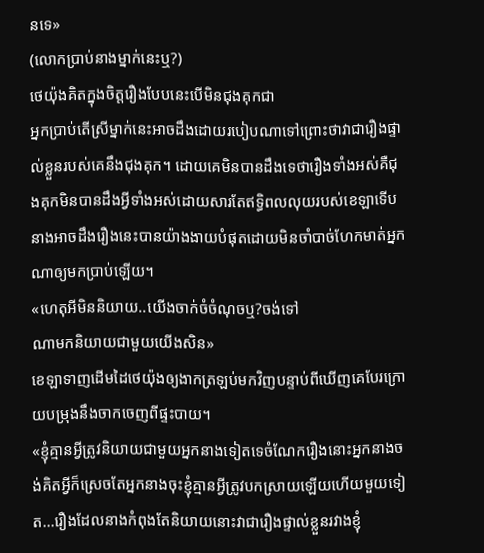នទេ»
(លោកប្រាប់នាងម្នាក់នេះឬ?)
ថេយ៉ុងគិតក្នុងចិត្តរឿងបែបនេះបើមិនជុងគុកជា
អ្នកប្រាប់តើស្រីម្នាក់នេះអាចដឹងដោយរបៀបណាទៅព្រោះថាវាជារឿងផ្ទាល់ខ្លួនរបស់គេនឹងជុងគុក។ ដោយគេមិនបានដឹងទេថារឿងទាំងអស់គឺជុងគុកមិនបានដឹងអ្វីទាំងអស់ដោយសារតែឥទ្ធិពលលុយរបស់ខេឡាទើបនាងអាចដឹងរឿងនេះបានយ៉ាងងាយបំផុតដោយមិនចាំបាច់ហែកមាត់អ្នកណាឲ្យមកប្រាប់ឡើយ។
«ហេតុអីមិននិយាយ..យើងចាក់ចំចំណុចឬ?ចង់ទៅ
ណាមកនិយាយជាមួយយើងសិន»
ខេឡាទាញដើមដៃថេយ៉ុងឲ្យងាកត្រឡប់មកវិញបន្ទាប់ពីឃើញគេបែរក្រោយបម្រុងនឹងចាកចេញពីផ្ទះបាយ។
«ខ្ញុំគ្មានអ្វីត្រូវនិយាយជាមួយអ្នកនាងទៀតទេចំណែករឿងនោះអ្នកនាងចង់គិតអ្វីក៏ស្រេចតែអ្នកនាងចុះខ្ញុំគ្មានអ្វីត្រូវបកស្រាយឡើយហើយមួយទៀត...រឿងដែលនាងកំពុងតែនិយាយនោះវាជារឿងផ្ទាល់ខ្លួនរវាងខ្ញុំ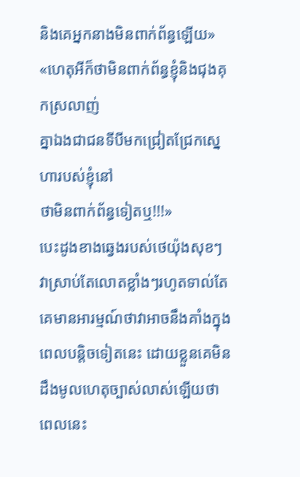និងគេអ្នកនាងមិនពាក់ព័ន្ធឡើយ»
«ហេតុអីក៏ថាមិនពាក់ព័ន្ធខ្ញុំនិងជុងគុកស្រលាញ់
គ្នាឯងជាជនទីបីមកជ្រៀតជ្រែកស្នេហារបស់ខ្ញុំនៅ
ថាមិនពាក់ព័ន្ធទៀតឬ!!!»
បេះដូងខាងឆ្វេងរបស់ថេយ៉ុងសុខៗវាស្រាប់តែលោតខ្លាំងៗរហូតទាល់តែគេមានអារម្មណ៍ថាវាអាចនឹងគាំងក្នុងពេលបន្តិចទៀតនេះ ដោយខ្លួនគេមិនដឹងមូលហេតុច្បាស់លាស់ឡើយថាពេលនេះ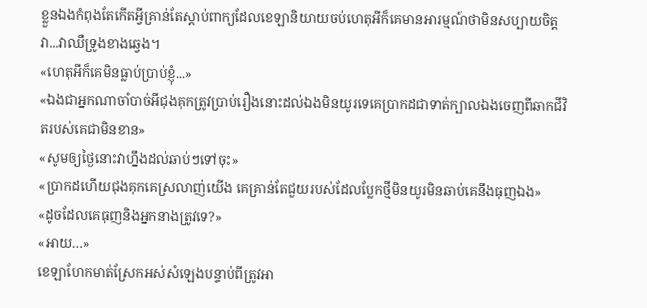ខ្លួនឯងកំពុងតែកើតអ្វីគ្រាន់តែស្តាប់ពាក្យដែលខេឡានិយាយចប់ហេតុអីក៏គេមានអារម្មណ៍ថាមិនសប្បាយចិត្តវា...វាឈឺទ្រូងខាងឆ្វេង។
«ហេតុអីក៏គេមិនធ្លាប់ប្រាប់ខ្ញុំ...»
«ឯងជាអ្នកណាចាំបាច់អីជុងគុកត្រូវប្រាប់រឿងនោះដល់ឯងមិនយូរទេគេប្រាកដជាទាត់ក្បាលឯងចេញពីឆាកជីវិតរបស់គេជាមិនខាន»
«សូមឲ្យថ្ងៃនោះវាហ្នឹងដល់ឆាប់ៗទៅចុះ»
«ប្រាកដហើយជុងគុកគេស្រលាញ់យើង គេគ្រាន់តែជួយរបស់ដែលប្លែកថ្មីមិនយូរមិនឆាប់គេនឹងធុញឯង»
«ដូចដែលគេធុញនិងអ្នកនាងត្រូវទេ?»
«អាយ…»
ខេឡាហែកមាត់ស្រែកអស់សំឡេងបន្ទាប់ពីត្រូវអា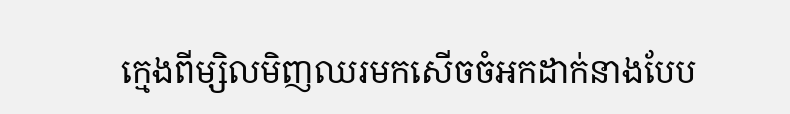ក្មេងពីម្សិលមិញឈរមកសើចចំអកដាក់នាងបែប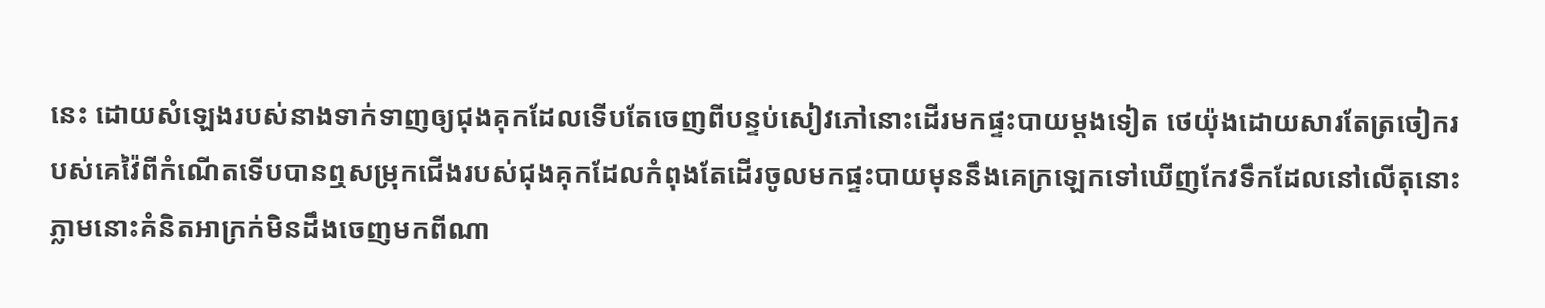នេះ ដោយសំឡេងរបស់នាងទាក់ទាញឲ្យជុងគុកដែលទើបតែចេញពីបន្ទប់សៀវភៅនោះដើរមកផ្ទះបាយម្ដងទៀត ថេយ៉ុងដោយសារតែត្រចៀករបស់គេវ៉ៃពីកំណើតទើបបានឮសម្រុកជើងរបស់ជុងគុកដែលកំពុងតែដើរចូលមកផ្ទះបាយមុននឹងគេក្រឡេកទៅឃើញកែវទឹកដែលនៅលើតុនោះភ្លាមនោះគំនិតអាក្រក់មិនដឹងចេញមកពីណា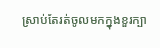ស្រាប់តែរត់ចូលមកក្នុងខួរក្បា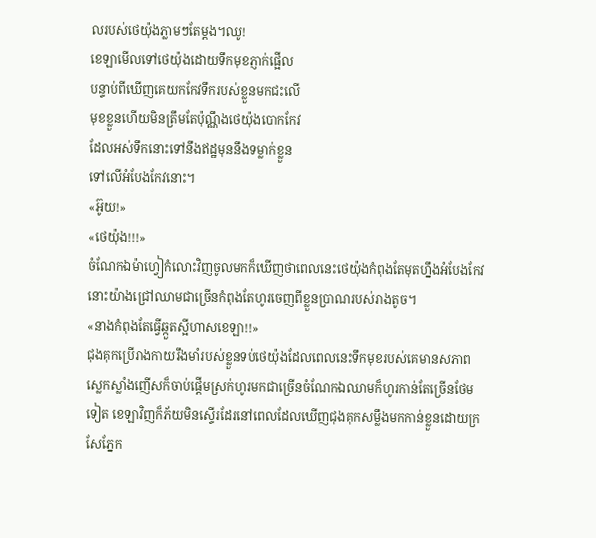លរបស់ថេយ៉ុងភ្លាមៗតែម្តង។ឈូ!
ខេឡាមើលទៅថេយ៉ុងដោយទឹកមុខភ្ញាក់ផ្អើល
បន្ទាប់ពីឃើញគេយកកែវទឹករបស់ខ្លួនមកជះលើ
មុខខ្លួនហើយមិនត្រឹមតែប៉ុណ្ណឹងថេយ៉ុងបោកកែវ
ដែលអស់ទឹកនោះទៅនឹងឥដ្ឋមុននឹងទម្លាក់ខ្លួន
ទៅលើអំបែងកែវនោះ។
«អ៊ូយ!»
«ថេយ៉ុង!!!»
ចំណែកឯម៉ាហ្វៀកំលោះវិញចូលមកក៏ឃើញថាពេលនេះថេយ៉ុងកំពុងតែមុតហ្នឹងអំបែងកែវនោះយ៉ាងជ្រៅឈាមជាច្រើនកំពុងតែហូរចេញពីខ្លួនប្រាណរបស់រាងតូច។
«នាងកំពុងតែធ្វើឆ្កួតស្អីហាសខេឡា!!»
ជុងគុកប្រើរាងកាយរឹងមាំរបស់ខ្លួនទប់ថេយ៉ុងដែលពេលនេះទឹកមុខរបស់គេមានសភាពស្លេកស្លាំងញើសក៏ចាប់ផ្តើមស្រក់ហូរមកជាច្រើនចំណែកឯឈាមក៏ហូរកាន់តែច្រើនថែមទៀត ខេឡាវិញក៏ភ័យមិនស្ទើរដែរនៅពេលដែលឃើញជុងគុកសម្លឹងមកកាន់ខ្លួនដោយក្រសែភ្នែក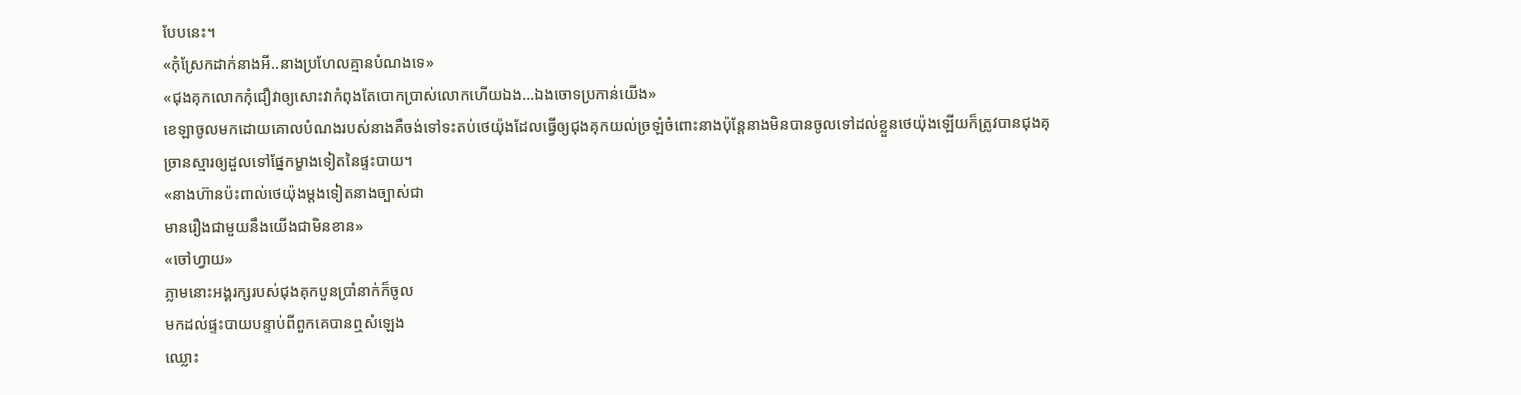បែបនេះ។
«កុំស្រែកដាក់នាងអី..នាងប្រហែលគ្មានបំណងទេ»
«ជុងគុកលោកកុំជឿវាឲ្យសោះវាកំពុងតែបោកប្រាស់លោកហើយឯង...ឯងចោទប្រកាន់យើង»
ខេឡាចូលមកដោយគោលបំណងរបស់នាងគឺចង់ទៅទះតប់ថេយ៉ុងដែលធ្វើឲ្យជុងគុកយល់ច្រឡំចំពោះនាងប៉ុន្តែនាងមិនបានចូលទៅដល់ខ្លួនថេយ៉ុងឡើយក៏ត្រូវបានជុងគុច្រានស្មារឲ្យដួលទៅផ្នែកម្ខាងទៀតនៃផ្ទះបាយ។
«នាងហ៊ានប៉ះពាល់ថេយ៉ុងម្ដងទៀតនាងច្បាស់ជា
មានរឿងជាមួយនឹងយើងជាមិនខាន»
«ចៅហ្វាយ»
ភ្លាមនោះអង្គរក្សរបស់ជុងគុកបួនប្រាំនាក់ក៏ចូល
មកដល់ផ្ទះបាយបន្ទាប់ពីពួកគេបានឮសំឡេង
ឈ្លោះ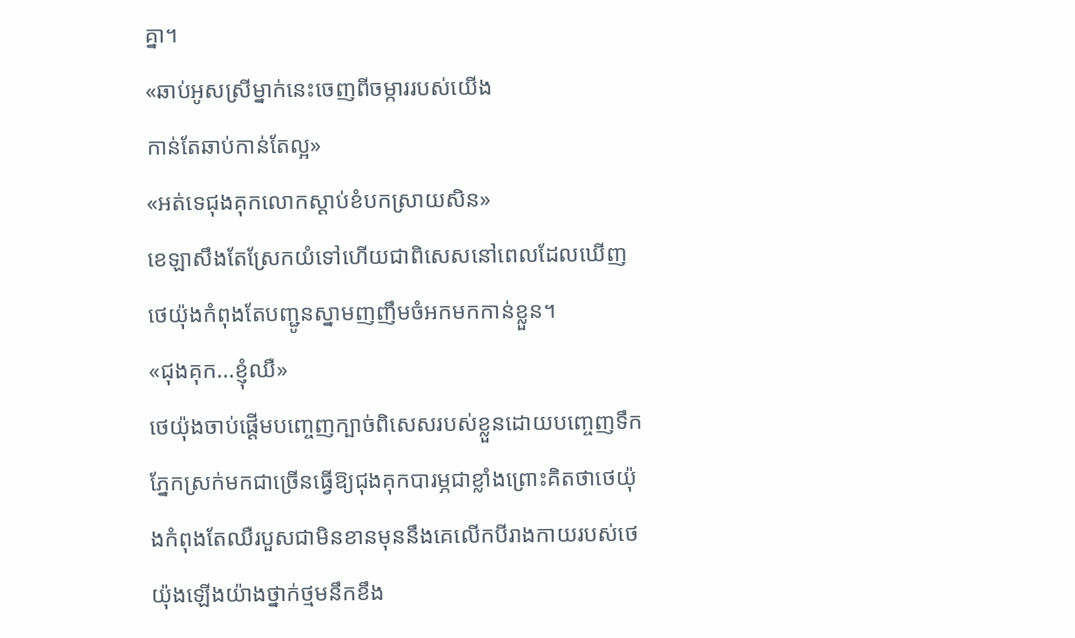គ្នា។
«ឆាប់អូសស្រីម្នាក់នេះចេញពីចម្ការរបស់យើង
កាន់តែឆាប់កាន់តែល្អ»
«អត់ទេជុងគុកលោកស្ដាប់ខំបកស្រាយសិន»
ខេឡាសឹងតែស្រែកយំទៅហើយជាពិសេសនៅពេលដែលឃើញថេយ៉ុងកំពុងតែបញ្ជូនស្នាមញញឹមចំអកមកកាន់ខ្លួន។
«ជុងគុក...ខ្ញុំឈឺ»
ថេយ៉ុងចាប់ផ្ដើមបញ្ចេញក្បាច់ពិសេសរបស់ខ្លួនដោយបញ្ចេញទឹកភ្នែកស្រក់មកជាច្រើនធ្វើឱ្យជុងគុកបារម្ភជាខ្លាំងព្រោះគិតថាថេយ៉ុងកំពុងតែឈឺរបួសជាមិនខានមុននឹងគេលើកបីរាងកាយរបស់ថេយ៉ុងឡើងយ៉ាងថ្នាក់ថ្មមនឹកខឹង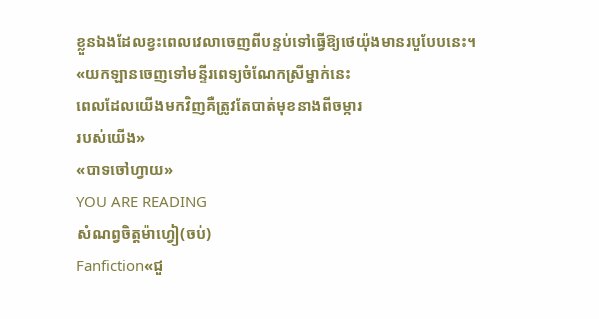ខ្លួនឯងដែលខ្វះពេលវេលាចេញពីបន្ទប់ទៅធ្វើឱ្យថេយ៉ុងមានរបួបែបនេះ។
«យកឡានចេញទៅមន្ទីរពេទ្យចំណែកស្រីម្នាក់នេះ
ពេលដែលយើងមកវិញគឺត្រូវតែបាត់មុខនាងពីចម្ការ
របស់យើង»
«បាទចៅហ្វាយ»
YOU ARE READING
សំណព្វចិត្តម៉ាហ្វៀ(ចប់)
Fanfiction«ជួ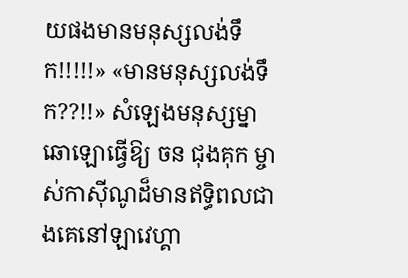យផងមានមនុស្សលង់ទឹក!!!!!» «មានមនុស្សលង់ទឹក??!!» សំឡេងមនុស្សម្នាឆោឡោធ្វើឱ្យ ចន ជុងគុក ម្ចាស់កាស៊ីណូដ៏មានឥទ្ធិពលជាងគេនៅឡាវេហ្គា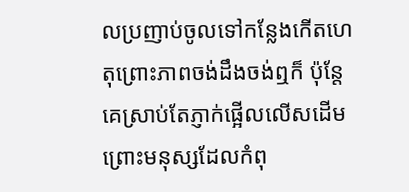លប្រញាប់ចូលទៅកន្លែងកើតហេតុព្រោះភាពចង់ដឹងចង់ឮក៏ ប៉ុន្តែគេស្រាប់តែភ្ញាក់ផ្អើលលើសដើមព្រោះមនុស្សដែលកំពុ